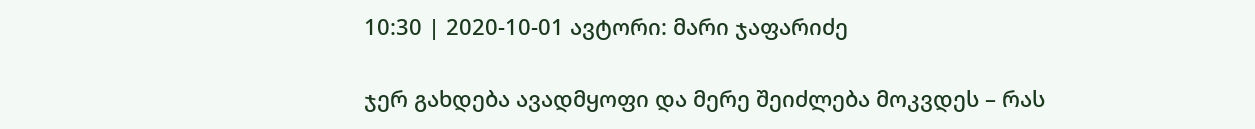10:30 | 2020-10-01 ავტორი: მარი ჯაფარიძე

ჯერ გახდება ავადმყოფი და მერე შეიძლება მოკვდეს – რას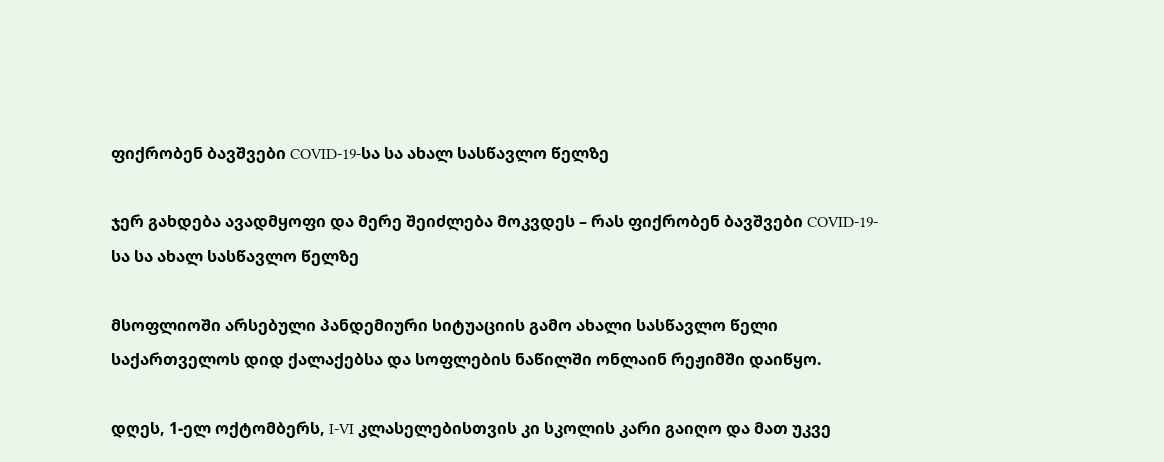ფიქრობენ ბავშვები COVID-19-სა სა ახალ სასწავლო წელზე

ჯერ გახდება ავადმყოფი და მერე შეიძლება მოკვდეს – რას ფიქრობენ ბავშვები COVID-19-სა სა ახალ სასწავლო წელზე

მსოფლიოში არსებული პანდემიური სიტუაციის გამო ახალი სასწავლო წელი საქართველოს დიდ ქალაქებსა და სოფლების ნაწილში ონლაინ რეჟიმში დაიწყო.

დღეს, 1-ელ ოქტომბერს, I-VI კლასელებისთვის კი სკოლის კარი გაიღო და მათ უკვე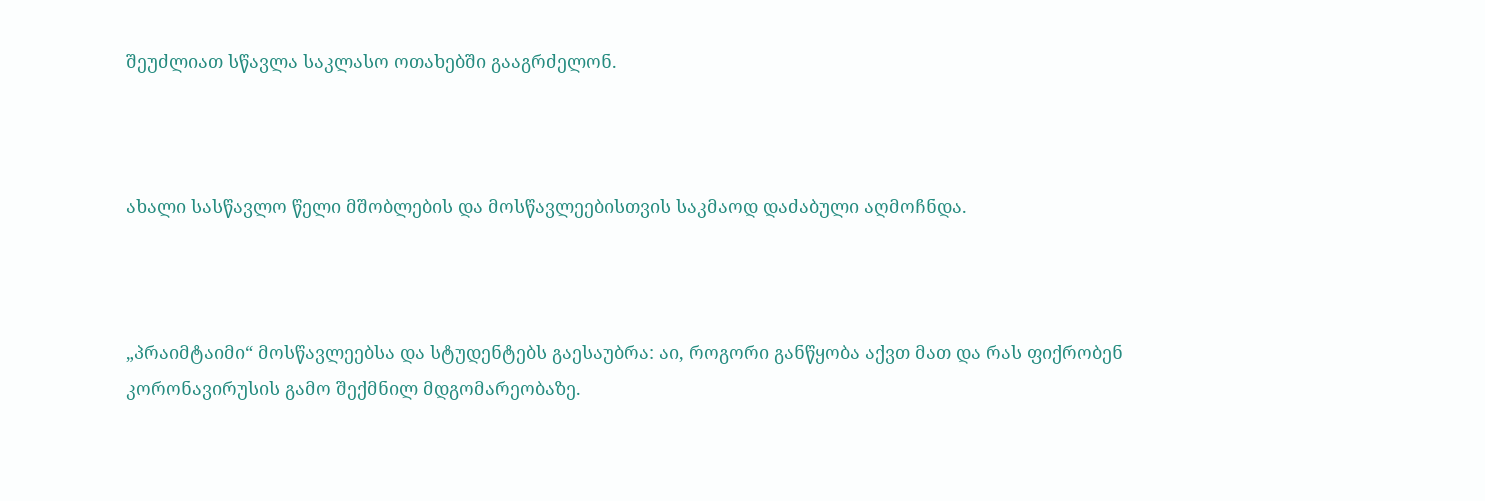შეუძლიათ სწავლა საკლასო ოთახებში გააგრძელონ.



ახალი სასწავლო წელი მშობლების და მოსწავლეებისთვის საკმაოდ დაძაბული აღმოჩნდა.



„პრაიმტაიმი“ მოსწავლეებსა და სტუდენტებს გაესაუბრა: აი, როგორი განწყობა აქვთ მათ და რას ფიქრობენ კორონავირუსის გამო შექმნილ მდგომარეობაზე.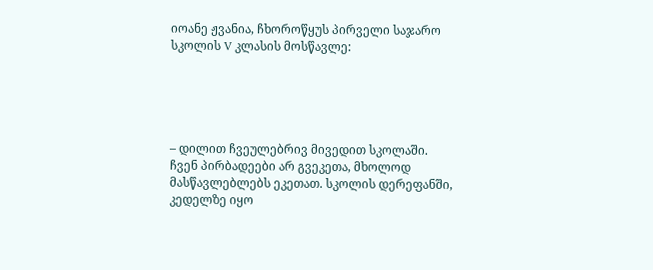იოანე ჟვანია, ჩხოროწყუს პირველი საჯარო სკოლის V კლასის მოსწავლე:





– დილით ჩვეულებრივ მივედით სკოლაში. ჩვენ პირბადეები არ გვეკეთა, მხოლოდ მასწავლებლებს ეკეთათ. სკოლის დერეფანში, კედელზე იყო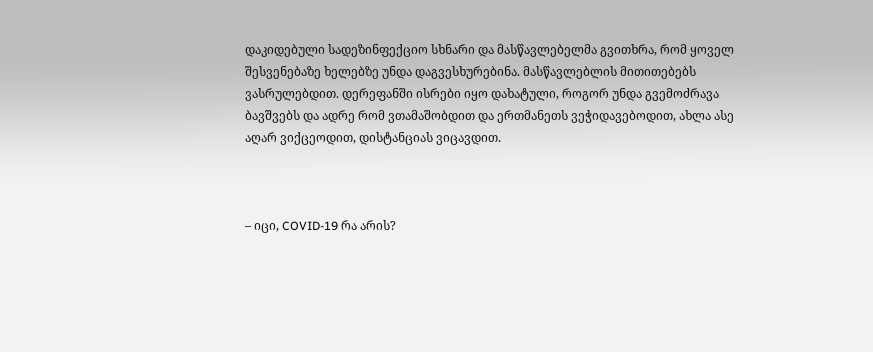დაკიდებული სადეზინფექციო სხნარი და მასწავლებელმა გვითხრა, რომ ყოველ შესვენებაზე ხელებზე უნდა დაგვესხურებინა. მასწავლებლის მითითებებს ვასრულებდით. დერეფანში ისრები იყო დახატული, როგორ უნდა გვემოძრავა ბავშვებს და ადრე რომ ვთამაშობდით და ერთმანეთს ვეჭიდავებოდით, ახლა ასე აღარ ვიქცეოდით, დისტანციას ვიცავდით.



– იცი, COVID-19 რა არის?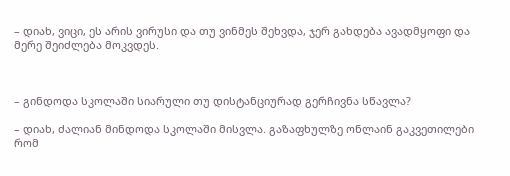– დიახ, ვიცი, ეს არის ვირუსი და თუ ვინმეს შეხვდა, ჯერ გახდება ავადმყოფი და მერე შეიძლება მოკვდეს.



– გინდოდა სკოლაში სიარული თუ დისტანციურად გერჩივნა სწავლა?

– დიახ, ძალიან მინდოდა სკოლაში მისვლა. გაზაფხულზე ონლაინ გაკვეთილები რომ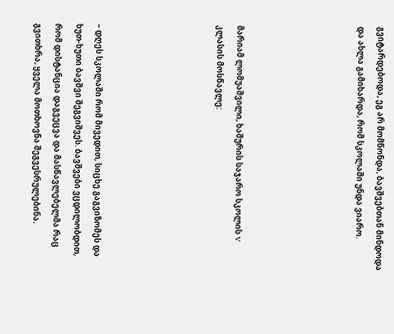გვიტარდებოდა, ეგ არ მომწონდა, ბავშვებთან მინდოდა და ახლა გამიხარდა, რომ სკოლაში უნდა ვიარო.





მარიამ ლომუაშვილი, ხაშურის საჯარო სკოლის V კლასის მოსწავლე:





– დღეს სკოლაში რომ მივედით, სიცხე გაგვიზომეს და ხუთ-ხუთი ბავშვი შეგვიშვეს. ბავშვები ვცდილობდით, რომ დისტანცია დაგვეცვა და მასწავლებელმა რაც გვითხრა, ყველა მოთხოვნა შეგვესრულებინა.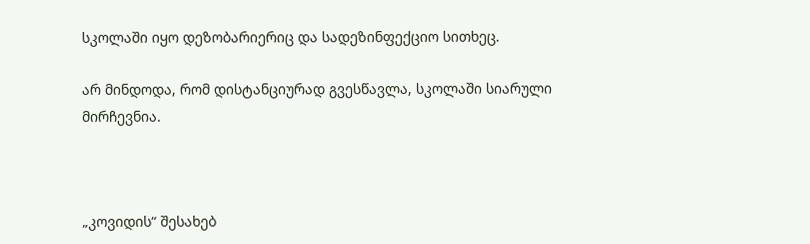სკოლაში იყო დეზობარიერიც და სადეზინფექციო სითხეც.

არ მინდოდა, რომ დისტანციურად გვესწავლა, სკოლაში სიარული მირჩევნია.



„კოვიდის“ შესახებ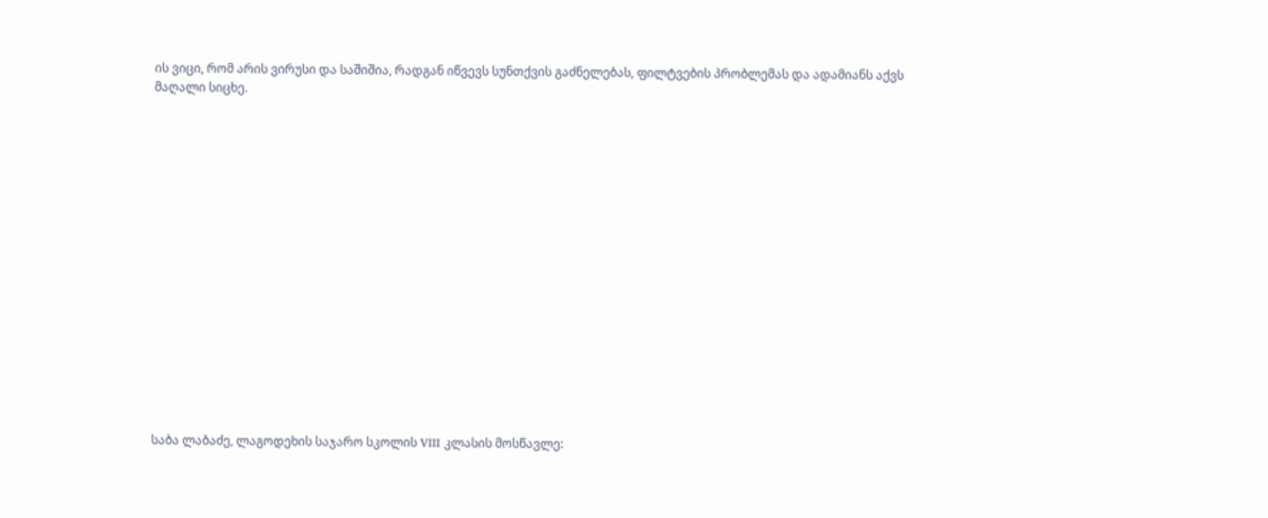ის ვიცი, რომ არის ვირუსი და საშიშია, რადგან იწვევს სუნთქვის გაძნელებას, ფილტვების პრობლემას და ადამიანს აქვს მაღალი სიცხე.

















საბა ლაბაძე, ლაგოდეხის საჯარო სკოლის VIII კლასის მოსწავლე: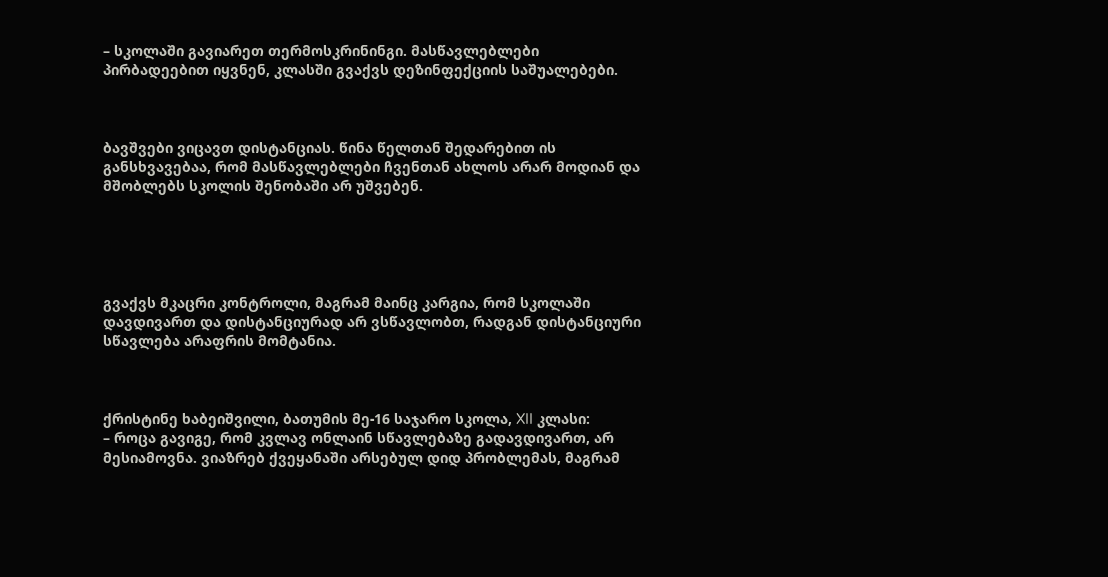– სკოლაში გავიარეთ თერმოსკრინინგი. მასწავლებლები პირბადეებით იყვნენ, კლასში გვაქვს დეზინფექციის საშუალებები.



ბავშვები ვიცავთ დისტანციას. წინა წელთან შედარებით ის განსხვავებაა, რომ მასწავლებლები ჩვენთან ახლოს არარ მოდიან და მშობლებს სკოლის შენობაში არ უშვებენ.





გვაქვს მკაცრი კონტროლი, მაგრამ მაინც კარგია, რომ სკოლაში დავდივართ და დისტანციურად არ ვსწავლობთ, რადგან დისტანციური სწავლება არაფრის მომტანია.



ქრისტინე ხაბეიშვილი, ბათუმის მე-16 საჯარო სკოლა, XII კლასი:
– როცა გავიგე, რომ კვლავ ონლაინ სწავლებაზე გადავდივართ, არ მესიამოვნა. ვიაზრებ ქვეყანაში არსებულ დიდ პრობლემას, მაგრამ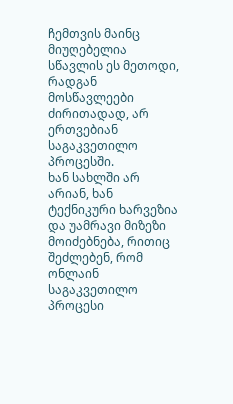ჩემთვის მაინც მიუღებელია სწავლის ეს მეთოდი, რადგან მოსწავლეები ძირითადად, არ ერთვებიან საგაკვეთილო პროცესში.
ხან სახლში არ არიან, ხან ტექნიკური ხარვეზია და უამრავი მიზეზი მოიძებნება, რითიც შეძლებენ, რომ ონლაინ საგაკვეთილო პროცესი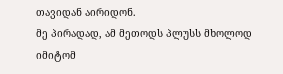თავიდან აირიდონ.
მე პირადად, ამ მეთოდს პლუსს მხოლოდ იმიტომ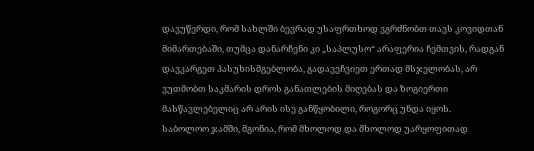დავუწერდი, რომ სახლში ბევრად უსაფრთხოდ ვგრძნობთ თავს კოვიდთან მიმართებაში, თუმცა დანარჩენი კი „საპლუსო“ არაფერია ჩემთვის, რადგან დავკარგეთ პასუხისმგებლობა, გადავეჩვიეთ ერთად მსჯელობას, არ ვუთმობთ საკმარის დროს განათლების მიღებას და ზოგიერთი მასწავლებელიც არ არის ისე განწყობილი, როგორც უნდა იყოს.
საბოლოო ჯამში, მგონია, რომ მხოლოდ და მხოლოდ უარყოფითად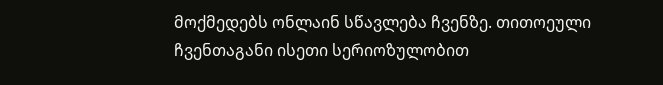მოქმედებს ონლაინ სწავლება ჩვენზე. თითოეული ჩვენთაგანი ისეთი სერიოზულობით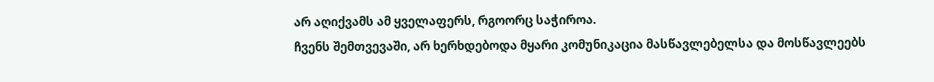არ აღიქვამს ამ ყველაფერს, რგოორც საჭიროა.
ჩვენს შემთვევაში, არ ხერხდებოდა მყარი კომუნიკაცია მასწავლებელსა და მოსწავლეებს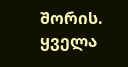შორის. ყველა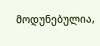მოდუნებულია,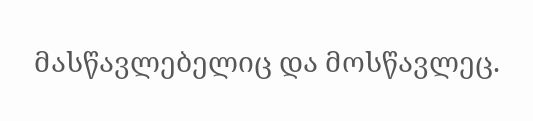მასწავლებელიც და მოსწავლეც.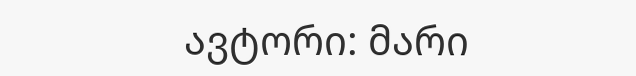ავტორი: მარი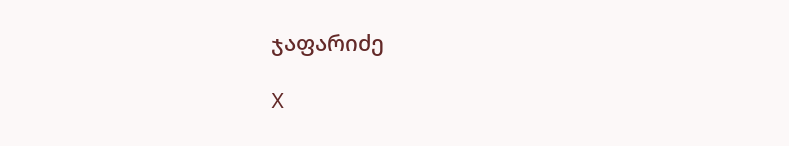ჯაფარიძე

X